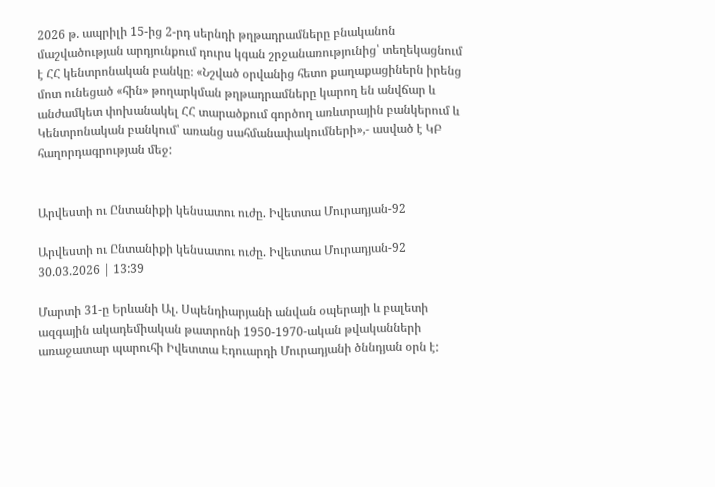2026 թ. ապրիլի 15-ից 2-րդ սերնդի թղթադրամները բնականոն մաշվածության արդյունքում դուրս կգան շրջանառությունից՝ տեղեկացնում է ՀՀ կենտրոնական բանկը։ «Նշված օրվանից հետո քաղաքացիներն իրենց մոտ ունեցած «հին» թողարկման թղթադրամները կարող են անվճար և անժամկետ փոխանակել ՀՀ տարածքում գործող առևտրային բանկերում և Կենտրոնական բանկում՝ առանց սահմանափակումների»,- ասված է ԿԲ հաղորդագրության մեջ:


Արվեստի ու Ընտանիքի կենսատու ուժը. Իվետտա Մուրադյան-92

Արվեստի ու Ընտանիքի կենսատու ուժը. Իվետտա Մուրադյան-92
30.03.2026 | 13:39

Մարտի 31-ը Երևանի Ալ. Սպենդիարյանի անվան օպերայի և բալետի ազգային ակադեմիական թատրոնի 1950-1970-ական թվականների առաջատար պարուհի Իվետտա Էդուարդի Մուրադյանի ծննդյան օրն է: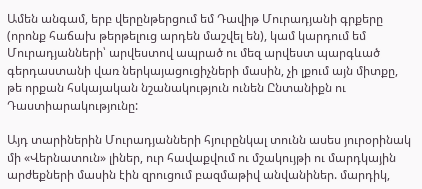Ամեն անգամ, երբ վերընթերցում եմ Դավիթ Մուրադյանի գրքերը (որոնք հաճախ թերթելուց արդեն մաշվել են), կամ կարդում եմ Մուրադյանների՝ արվեստով ապրած ու մեզ արվեստ պարգևած գերդաստանի վառ ներկայացուցիչների մասին, չի լքում այն միտքը, թե որքան հսկայական նշանակություն ունեն Ընտանիքն ու Դաստիարակությունը:

Այդ տարիներին Մուրադյանների հյուրընկալ տունն ասես յուրօրինակ մի «Վերնատուն» լիներ, ուր հավաքվում ու մշակույթի ու մարդկային արժեքների մասին էին զրուցում բազմաթիվ անվանիներ. մարդիկ,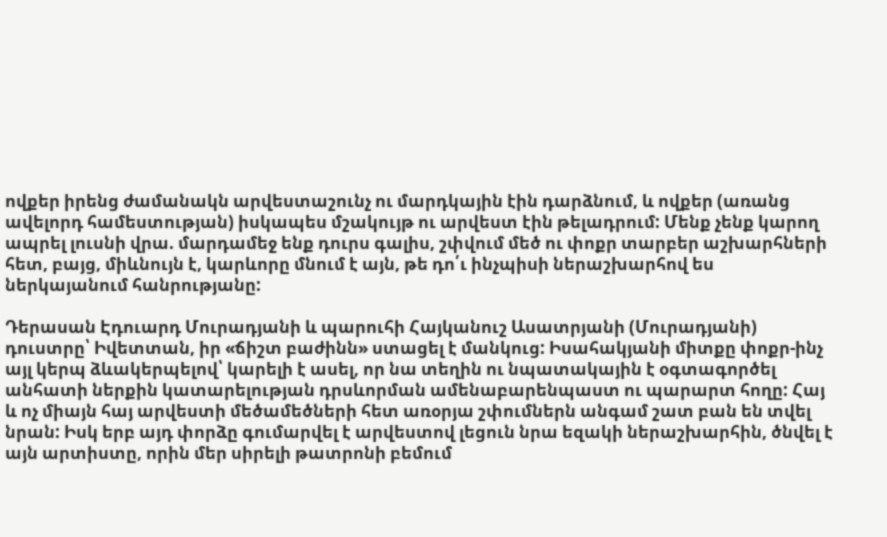ովքեր իրենց ժամանակն արվեստաշունչ ու մարդկային էին դարձնում, և ովքեր (առանց ավելորդ համեստության) իսկապես մշակույթ ու արվեստ էին թելադրում: Մենք չենք կարող ապրել լուսնի վրա. մարդամեջ ենք դուրս գալիս, շփվում մեծ ու փոքր տարբեր աշխարհների հետ, բայց, միևնույն է, կարևորը մնում է այն, թե դո՛ւ ինչպիսի ներաշխարհով ես ներկայանում հանրությանը:

Դերասան Էդուարդ Մուրադյանի և պարուհի Հայկանուշ Ասատրյանի (Մուրադյանի) դուստրը՝ Իվետտան, իր «ճիշտ բաժինն» ստացել է մանկուց: Իսահակյանի միտքը փոքր-ինչ այլ կերպ ձևակերպելով՝ կարելի է ասել, որ նա տեղին ու նպատակային է օգտագործել անհատի ներքին կատարելության դրսևորման ամենաբարենպաստ ու պարարտ հողը: Հայ և ոչ միայն հայ արվեստի մեծամեծների հետ առօրյա շփումներն անգամ շատ բան են տվել նրան: Իսկ երբ այդ փորձը գումարվել է արվեստով լեցուն նրա եզակի ներաշխարհին, ծնվել է այն արտիստը, որին մեր սիրելի թատրոնի բեմում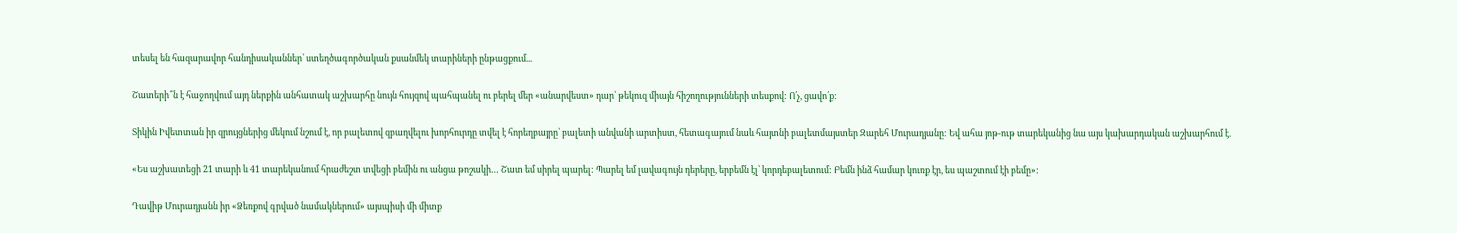տեսել են հազարավոր հանդիսականներ՝ ստեղծագործական քսանմեկ տարիների ընթացքում...

Շատերի՞ն է հաջողվում այդ ներքին անհատակ աշխարհը նույն հույզով պահպանել ու բերել մեր «անարվեստ» դար՝ թեկուզ միայն հիշողությունների տեսքով: Ո՛չ, ցավո՛ք:

Տիկին Իվետտան իր զրույցներից մեկում նշում է, որ բալետով զբաղվելու խորհուրդը տվել է հորեղբայրը՝ բալետի անվանի արտիստ, հետագայում նաև հայտնի բալետմայստեր Զարեհ Մուրադյանը: Եվ ահա յոթ-ութ տարեկանից նա այս կախարդական աշխարհում է.

«Ես աշխատեցի 21 տարի և 41 տարեկանում հրաժեշտ տվեցի բեմին ու անցա թոշակի… Շատ եմ սիրել պարել: Պարել եմ լավագույն դերերը, երբեմն էլ՝ կորդեբալետում: Բեմն ինձ համար կուռք էր, ես պաշտում էի բեմը»:

Դավիթ Մուրադյանն իր «Ձեռքով գրված նամակներում» այսպիսի մի միտք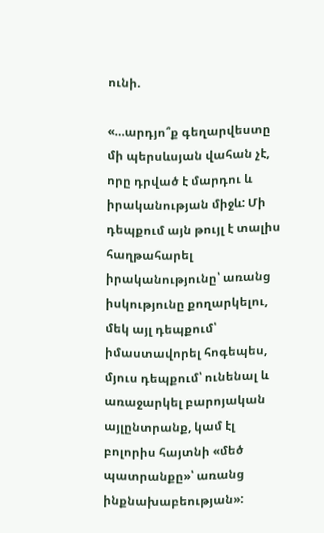ունի.

«…արդյո՞ք գեղարվեստը մի պերսևսյան վահան չէ, որը դրված է մարդու և իրականության միջև: Մի դեպքում այն թույլ է տալիս հաղթահարել իրականությունը՝ առանց իսկությունը քողարկելու, մեկ այլ դեպքում՝ իմաստավորել հոգեպես, մյուս դեպքում՝ ունենալ և առաջարկել բարոյական այլընտրանք, կամ էլ բոլորիս հայտնի «մեծ պատրանքը»՝ առանց ինքնախաբեության»: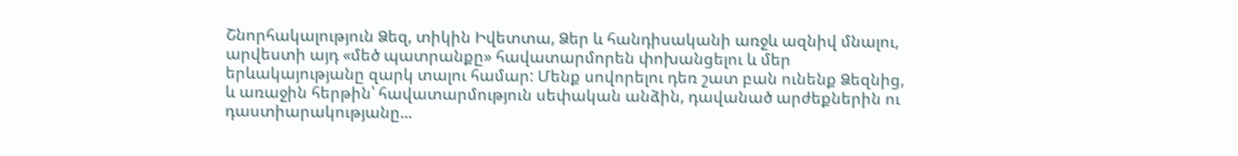Շնորհակալություն Ձեզ, տիկին Իվետտա, Ձեր և հանդիսականի առջև ազնիվ մնալու, արվեստի այդ «մեծ պատրանքը» հավատարմորեն փոխանցելու և մեր երևակայությանը զարկ տալու համար: Մենք սովորելու դեռ շատ բան ունենք Ձեզնից, և առաջին հերթին՝ հավատարմություն սեփական անձին, դավանած արժեքներին ու դաստիարակությանը...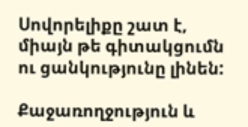Սովորելիքը շատ է, միայն թե գիտակցումն ու ցանկությունը լինեն:

Քաջառողջություն և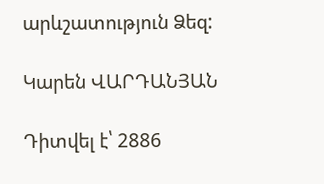արևշատություն Ձեզ:

Կարեն ՎԱՐԴԱՆՅԱՆ

Դիտվել է՝ 2886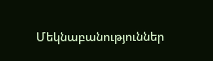Մեկնաբանություններ